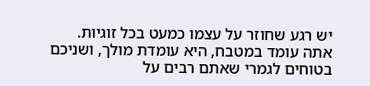יש רגע שחוזר על עצמו כמעט בכל זוגיות. אתה עומד במטבח, היא עומדת מולך, ושניכם בטוחים לגמרי שאתם רבים על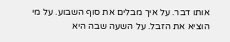אותו דבר. על איך מבלים את סוף השבוע. על מי הוציא את הזבל. על השעה שבה היא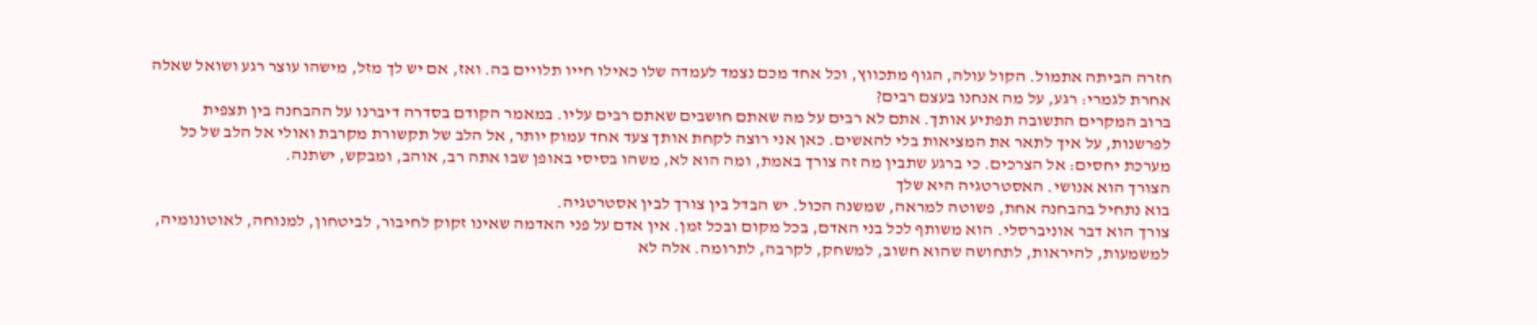חזרה הביתה אתמול. הקול עולה, הגוף מתכווץ, וכל אחד מכם נצמד לעמדה שלו כאילו חייו תלויים בה. ואז, אם יש לך מזל, מישהו עוצר רגע ושואל שאלה אחרת לגמרי: רגע, על מה אנחנו בעצם רבים?
ברוב המקרים התשובה תפתיע אותך. אתם לא רבים על מה שאתם חושבים שאתם רבים עליו. במאמר הקודם בסדרה דיברנו על ההבחנה בין תצפית לפרשנות, על איך לתאר את המציאות בלי להאשים. כאן אני רוצה לקחת אותך צעד אחד עמוק יותר, אל הלב של תקשורת מקרבת ואולי אל הלב של כל מערכת יחסים: אל הצרכים. כי ברגע שתבין מה זה צורך באמת, ומה הוא לא, משהו בסיסי באופן שבו אתה רב, אוהב, ומבקש, ישתנה.
הצורך הוא אנושי. האסטרטגיה היא שלך
בוא נתחיל בהבחנה אחת, פשוטה למראה, שמשנה הכול. יש הבדל בין צורך לבין אסטרטגיה.
צורך הוא דבר אוניברסלי. הוא משותף לכל בני האדם, בכל מקום ובכל זמן. אין אדם על פני האדמה שאינו זקוק לחיבור, לביטחון, למנוחה, לאוטונומיה, למשמעות, להיראות, לתחושה שהוא חשוב, למשחק, לקרבה, לתרומה. אלה לא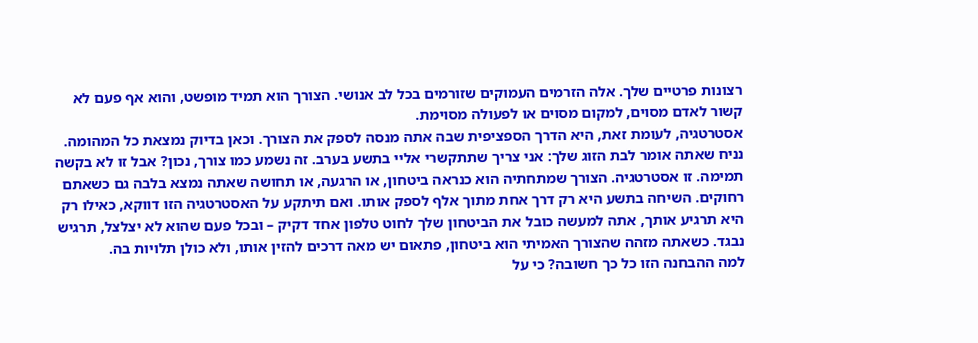רצונות פרטיים שלך. אלה הזרמים העמוקים שזורמים בכל לב אנושי. הצורך הוא תמיד מופשט, והוא אף פעם לא קשור לאדם מסוים, למקום מסוים או לפעולה מסוימת.
אסטרטגיה, לעומת זאת, היא הדרך הספציפית שבה אתה מנסה לספק את הצורך. וכאן בדיוק נמצאת כל המהומה.
נניח שאתה אומר לבת הזוג שלך: אני צריך שתתקשרי אליי בתשע בערב. זה נשמע כמו צורך, נכון? אבל זו לא בקשה תמימה. זו אסטרטגיה. הצורך שמתחתיה הוא כנראה ביטחון, או הרגעה, או תחושה שאתה נמצא בלבה גם כשאתם רחוקים. השיחה בתשע היא רק דרך אחת מתוך אלף לספק אותו. ואם תיתקע על האסטרטגיה הזו דווקא, כאילו רק היא תרגיע אותך, אתה למעשה כובל את הביטחון שלך לחוט טלפון אחד דקיק – ובכל פעם שהוא לא יצלצל, תרגיש נבגד. כשאתה מזהה שהצורך האמיתי הוא ביטחון, פתאום יש מאה דרכים להזין אותו, ולא כולן תלויות בה.
למה ההבחנה הזו כל כך חשובה? כי על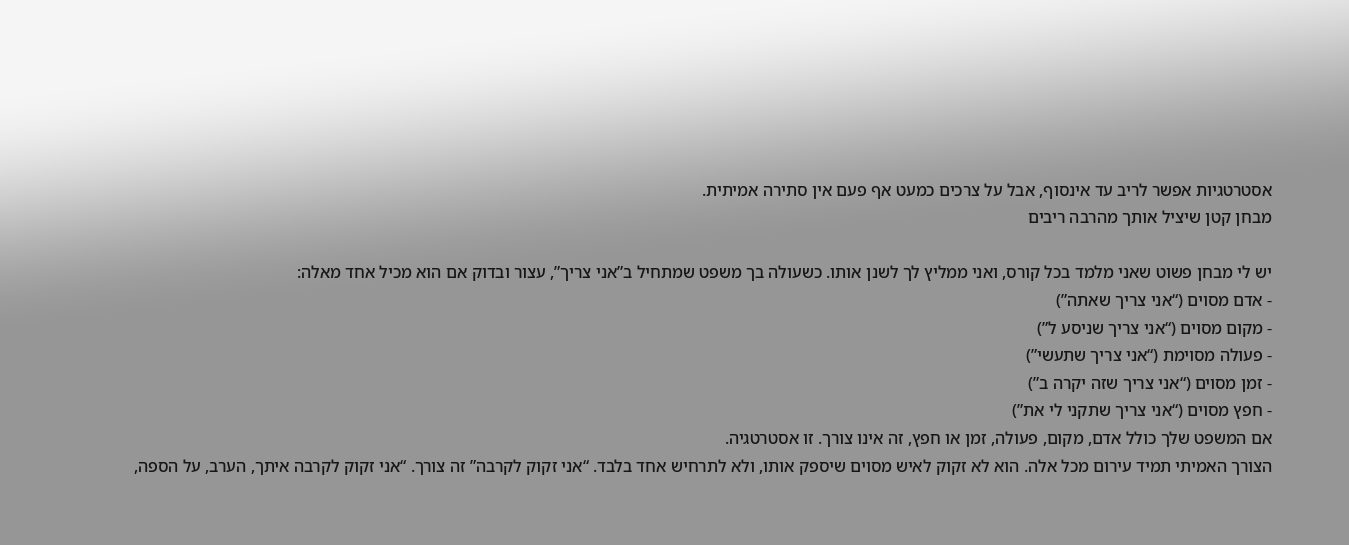אסטרטגיות אפשר לריב עד אינסוף, אבל על צרכים כמעט אף פעם אין סתירה אמיתית.
מבחן קטן שיציל אותך מהרבה ריבים

יש לי מבחן פשוט שאני מלמד בכל קורס, ואני ממליץ לך לשנן אותו. כשעולה בך משפט שמתחיל ב”אני צריך”, עצור ובדוק אם הוא מכיל אחד מאלה:
- אדם מסוים (“אני צריך שאתה”)
- מקום מסוים (“אני צריך שניסע ל”)
- פעולה מסוימת (“אני צריך שתעשי”)
- זמן מסוים (“אני צריך שזה יקרה ב”)
- חפץ מסוים (“אני צריך שתקני לי את”)
אם המשפט שלך כולל אדם, מקום, פעולה, זמן או חפץ, זה אינו צורך. זו אסטרטגיה.
הצורך האמיתי תמיד עירום מכל אלה. הוא לא זקוק לאיש מסוים שיספק אותו, ולא לתרחיש אחד בלבד. “אני זקוק לקרבה” זה צורך. “אני זקוק לקרבה איתך, הערב, על הספה,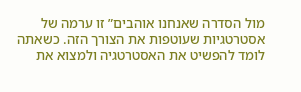מול הסדרה שאנחנו אוהבים” זו ערמה של אסטרטגיות שעוטפות את הצורך הזה. כשאתה לומד להפשיט את האסטרטגיה ולמצוא את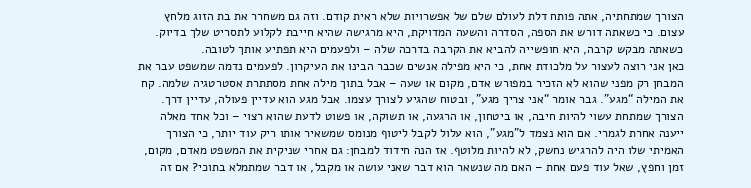הצורך שמתחתיה, אתה פותח דלת לעולם שלם של אפשרויות שלא ראית קודם. וזה גם משחרר את בת הזוג מלחץ עצום. כי כשאתה דורש את הספה, הסדרה והשעה המדויקת, היא מרגישה שהיא חייבת לקלוע לתסריט שלך בדיוק. כשאתה מבקש קרבה, היא חופשייה להביא את הקרבה בדרכה שלה – ולפעמים היא תפתיע אותך לטובה.
כאן אני רוצה לעצור על מלכודת אחת, כי היא מפילה אנשים שכבר הבינו את העיקרון. לפעמים נדמה שמשפט עבר את המבחן רק מפני שהוא לא הזכיר במפורש אדם, מקום או שעה – אבל בתוך מילה אחת מסתתרת אסטרטגיה שלמה. קח את המילה “מגע”. גבר אומר “אני צריך מגע”, ובטוח שהגיע לצורך עצמו. אבל מגע הוא עדיין פעולה, עדיין דרך. הצורך שמתחת עשוי להיות חיבה, או ביטחון, או הרגעה, או תשוקה, או פשוט לדעת שהוא רצוי – וכל אחד מאלה ייענה אחרת לגמרי. אם הוא נצמד ל”מגע”, הוא עלול לקבל ליטוף מנומס שמשאיר אותו ריק עוד יותר, כי הצורך האמיתי שלו היה להרגיש נחשק, לא להיות מלוטף. אז הנה חידוד למבחן: גם אחרי שניקית את המשפט מאדם, מקום, זמן וחפץ, שאל עוד פעם אחת – האם מה שנשאר הוא דבר שאני עושה או מקבל, או דבר שמתמלא בתוכי? אם זה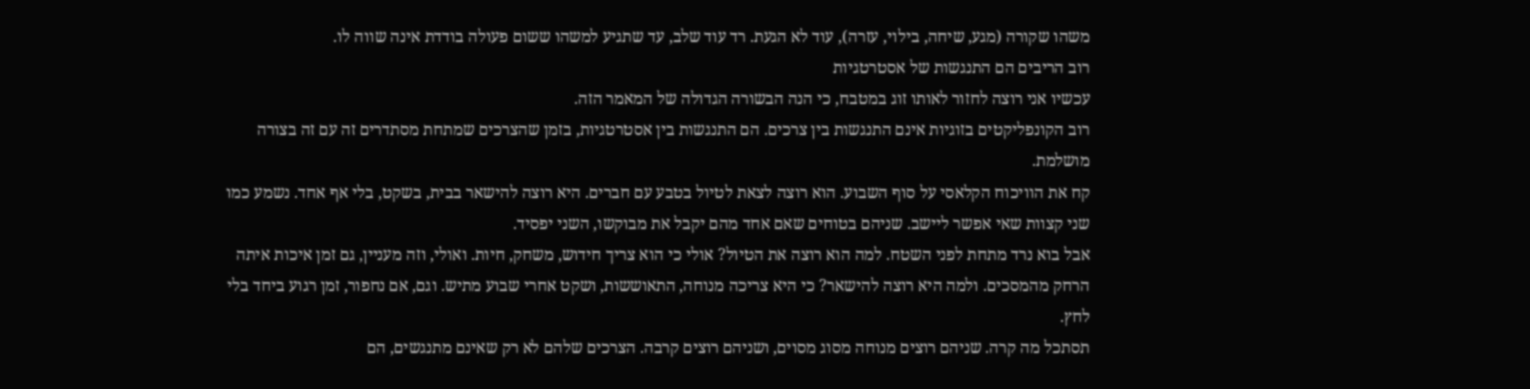משהו שקורה (מגע, שיחה, בילוי, עזרה), עוד לא הגעת. רד עוד שלב, עד שתגיע למשהו ששום פעולה בודדת אינה שווה לו.
רוב הריבים הם התנגשות של אסטרטגיות
עכשיו אני רוצה לחזור לאותו זוג במטבח, כי הנה הבשורה הגדולה של המאמר הזה.
רוב הקונפליקטים בזוגיות אינם התנגשות בין צרכים. הם התנגשות בין אסטרטגיות, בזמן שהצרכים שמתחת מסתדרים זה עם זה בצורה מושלמת.
קח את הוויכוח הקלאסי על סוף השבוע. הוא רוצה לצאת לטיול בטבע עם חברים. היא רוצה להישאר בבית, בשקט, בלי אף אחד. נשמע כמו שני קצוות שאי אפשר ליישב. שניהם בטוחים שאם אחד מהם יקבל את מבוקשו, השני יפסיד.
אבל בוא נרד מתחת לפני השטח. למה הוא רוצה את הטיול? אולי כי הוא צריך חידוש, משחק, חיות. ואולי, וזה מעניין, גם זמן איכות איתה הרחק מהמסכים. ולמה היא רוצה להישאר? כי היא צריכה מנוחה, התאוששות, ושקט אחרי שבוע מתיש. וגם, אם נחפור, זמן רגוע ביחד בלי לחץ.
תסתכל מה קרה. שניהם רוצים מנוחה מסוג מסוים, ושניהם רוצים קרבה. הצרכים שלהם לא רק שאינם מתנגשים, הם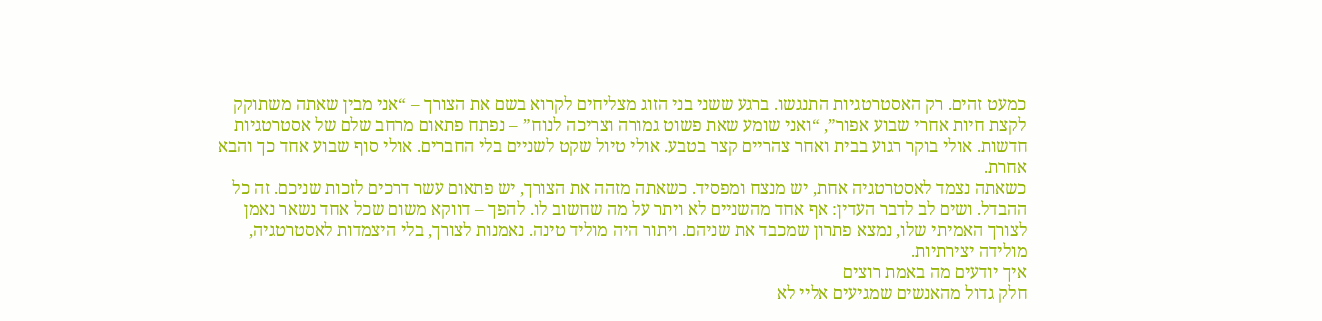כמעט זהים. רק האסטרטגיות התנגשו. ברגע ששני בני הזוג מצליחים לקרוא בשם את הצורך – “אני מבין שאתה משתוקק לקצת חיות אחרי שבוע אפור”, “ואני שומע שאת פשוט גמורה וצריכה לנוח” – נפתח פתאום מרחב שלם של אסטרטגיות חדשות. אולי בוקר רגוע בבית ואחר צהריים קצר בטבע. אולי טיול שקט לשניים בלי החברים. אולי סוף שבוע אחד כך והבא אחרת.
כשאתה נצמד לאסטרטגיה אחת, יש מנצח ומפסיד. כשאתה מזהה את הצורך, יש פתאום עשר דרכים לזכות שניכם. זה כל ההבדל. ושים לב לדבר העדין: אף אחד מהשניים לא ויתר על מה שחשוב לו. להפך – דווקא משום שכל אחד נשאר נאמן לצורך האמיתי שלו, נמצא פתרון שמכבד את שניהם. ויתור היה מוליד טינה. נאמנות לצורך, בלי היצמדות לאסטרטגיה, מולידה יצירתיות.
איך יודעים מה באמת רוצים
חלק גדול מהאנשים שמגיעים אליי לא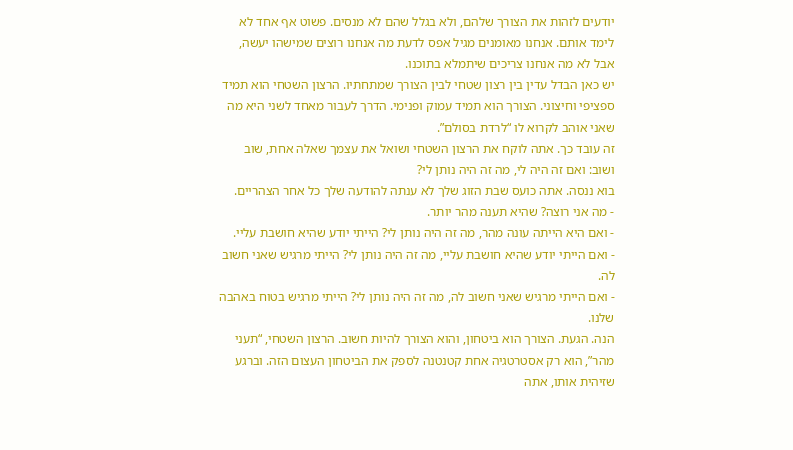יודעים לזהות את הצורך שלהם, ולא בגלל שהם לא מנסים. פשוט אף אחד לא לימד אותם. אנחנו מאומנים מגיל אפס לדעת מה אנחנו רוצים שמישהו יעשה, אבל לא מה אנחנו צריכים שיתמלא בתוכנו.
יש כאן הבדל עדין בין רצון שטחי לבין הצורך שמתחתיו. הרצון השטחי הוא תמיד ספציפי וחיצוני. הצורך הוא תמיד עמוק ופנימי. הדרך לעבור מאחד לשני היא מה שאני אוהב לקרוא לו “לרדת בסולם”.
זה עובד כך. אתה לוקח את הרצון השטחי ושואל את עצמך שאלה אחת, שוב ושוב: ואם זה היה לי, מה זה היה נותן לי?
בוא ננסה. אתה כועס שבת הזוג שלך לא ענתה להודעה שלך כל אחר הצהריים.
- מה אני רוצה? שהיא תענה מהר יותר.
- ואם היא הייתה עונה מהר, מה זה היה נותן לי? הייתי יודע שהיא חושבת עליי.
- ואם הייתי יודע שהיא חושבת עליי, מה זה היה נותן לי? הייתי מרגיש שאני חשוב לה.
- ואם הייתי מרגיש שאני חשוב לה, מה זה היה נותן לי? הייתי מרגיש בטוח באהבה שלנו.
הנה. הגעת. הצורך הוא ביטחון, והוא הצורך להיות חשוב. הרצון השטחי, “תעני מהר”, הוא רק אסטרטגיה אחת קטנטנה לספק את הביטחון העצום הזה. וברגע שזיהית אותו, אתה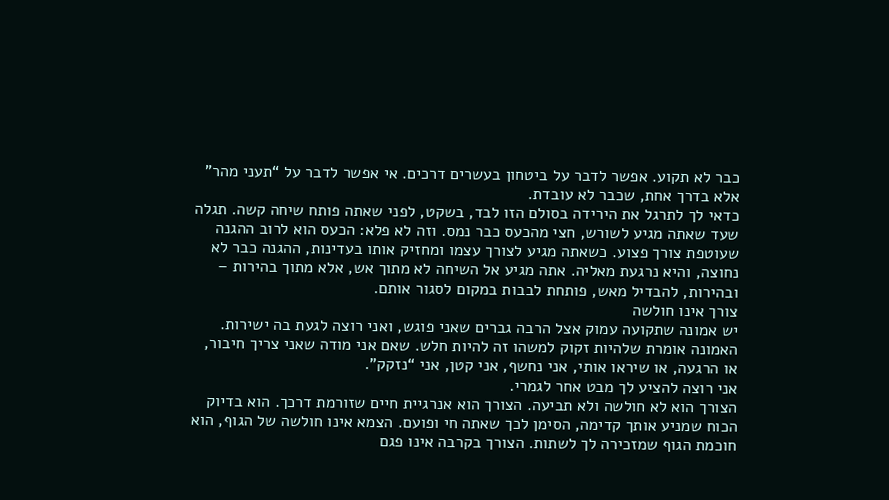כבר לא תקוע. אפשר לדבר על ביטחון בעשרים דרכים. אי אפשר לדבר על “תעני מהר” אלא בדרך אחת, שכבר לא עובדת.
כדאי לך לתרגל את הירידה בסולם הזו לבד, בשקט, לפני שאתה פותח שיחה קשה. תגלה שעד שאתה מגיע לשורש, חצי מהכעס כבר נמס. וזה לא פלא: הכעס הוא לרוב ההגנה שעוטפת צורך פצוע. כשאתה מגיע לצורך עצמו ומחזיק אותו בעדינות, ההגנה כבר לא נחוצה, והיא נרגעת מאליה. אתה מגיע אל השיחה לא מתוך אש, אלא מתוך בהירות – ובהירות, להבדיל מאש, פותחת לבבות במקום לסגור אותם.
צורך אינו חולשה
יש אמונה שתקועה עמוק אצל הרבה גברים שאני פוגש, ואני רוצה לגעת בה ישירות. האמונה אומרת שלהיות זקוק למשהו זה להיות חלש. שאם אני מודה שאני צריך חיבור, או הרגעה, או שיראו אותי, אני נחשף, אני קטן, אני “נזקק”.
אני רוצה להציע לך מבט אחר לגמרי.
הצורך הוא לא חולשה ולא תביעה. הצורך הוא אנרגיית חיים שזורמת דרכך. הוא בדיוק הכוח שמניע אותך קדימה, הסימן לכך שאתה חי ופועם. הצמא אינו חולשה של הגוף, הוא חוכמת הגוף שמזכירה לך לשתות. הצורך בקרבה אינו פגם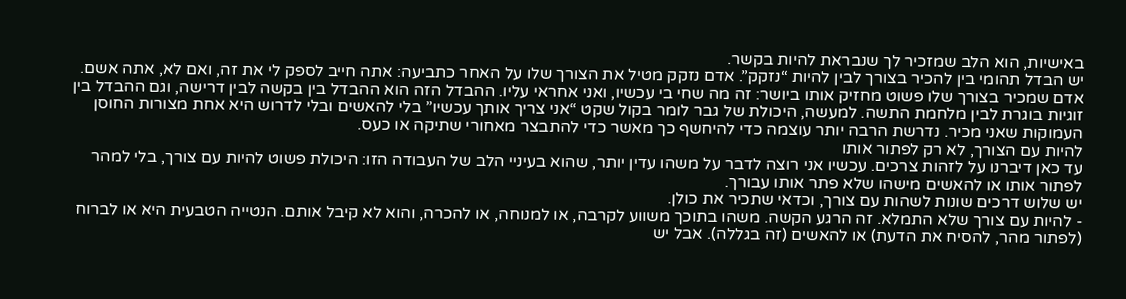באישיות, הוא הלב שמזכיר לך שנבראת להיות בקשר.
יש הבדל תהומי בין להכיר בצורך לבין להיות “נזקק”. אדם נזקק מטיל את הצורך שלו על האחר כתביעה: אתה חייב לספק לי את זה, ואם לא, אתה אשם. אדם שמכיר בצורך שלו פשוט מחזיק אותו ביושר: זה מה שחי בי עכשיו, ואני אחראי עליו. ההבדל הזה הוא ההבדל בין בקשה לבין דרישה, וגם ההבדל בין זוגיות בוגרת לבין מלחמת התשה. למעשה, היכולת של גבר לומר בקול שקט “אני צריך אותך עכשיו” בלי להאשים ובלי לדרוש היא אחת מצורות החוסן העמוקות שאני מכיר. נדרשת הרבה יותר עוצמה כדי להיחשף כך מאשר כדי להתבצר מאחורי שתיקה או כעס.
להיות עם הצורך, לא רק לפתור אותו
עד כאן דיברנו על לזהות צרכים. עכשיו אני רוצה לדבר על משהו עדין יותר, שהוא בעיניי הלב של העבודה הזו: היכולת פשוט להיות עם צורך, בלי למהר לפתור אותו או להאשים מישהו שלא פתר אותו עבורך.
יש שלוש דרכים שונות לשהות עם צורך, וכדאי שתכיר את כולן.
- להיות עם צורך שלא התמלא. זה הרגע הקשה. משהו בתוכך משווע לקרבה, או למנוחה, או להכרה, והוא לא קיבל אותם. הנטייה הטבעית היא או לברוח (לפתור מהר, להסיח את הדעת) או להאשים (זה בגללה). אבל יש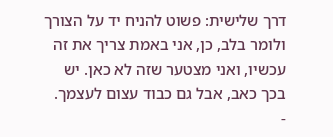דרך שלישית: פשוט להניח יד על הצורך ולומר בלב, כן, אני באמת צריך את זה עכשיו, ואני מצטער שזה לא כאן. יש בכך כאב, אבל גם כבוד עצום לעצמך.
-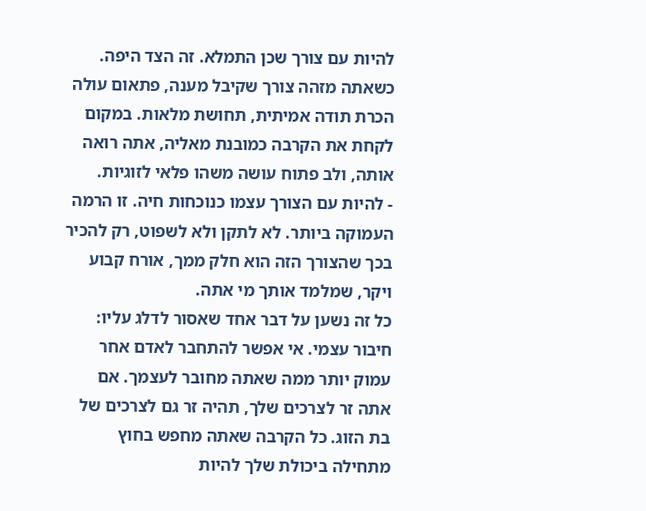להיות עם צורך שכן התמלא. זה הצד היפה. כשאתה מזהה צורך שקיבל מענה, פתאום עולה הכרת תודה אמיתית, תחושת מלאות. במקום לקחת את הקרבה כמובנת מאליה, אתה רואה אותה, ולב פתוח עושה משהו פלאי לזוגיות.
- להיות עם הצורך עצמו כנוכחות חיה. זו הרמה העמוקה ביותר. לא לתקן ולא לשפוט, רק להכיר בכך שהצורך הזה הוא חלק ממך, אורח קבוע ויקר, שמלמד אותך מי אתה.
כל זה נשען על דבר אחד שאסור לדלג עליו: חיבור עצמי. אי אפשר להתחבר לאדם אחר עמוק יותר ממה שאתה מחובר לעצמך. אם אתה זר לצרכים שלך, תהיה זר גם לצרכים של בת הזוג. כל הקרבה שאתה מחפש בחוץ מתחילה ביכולת שלך להיות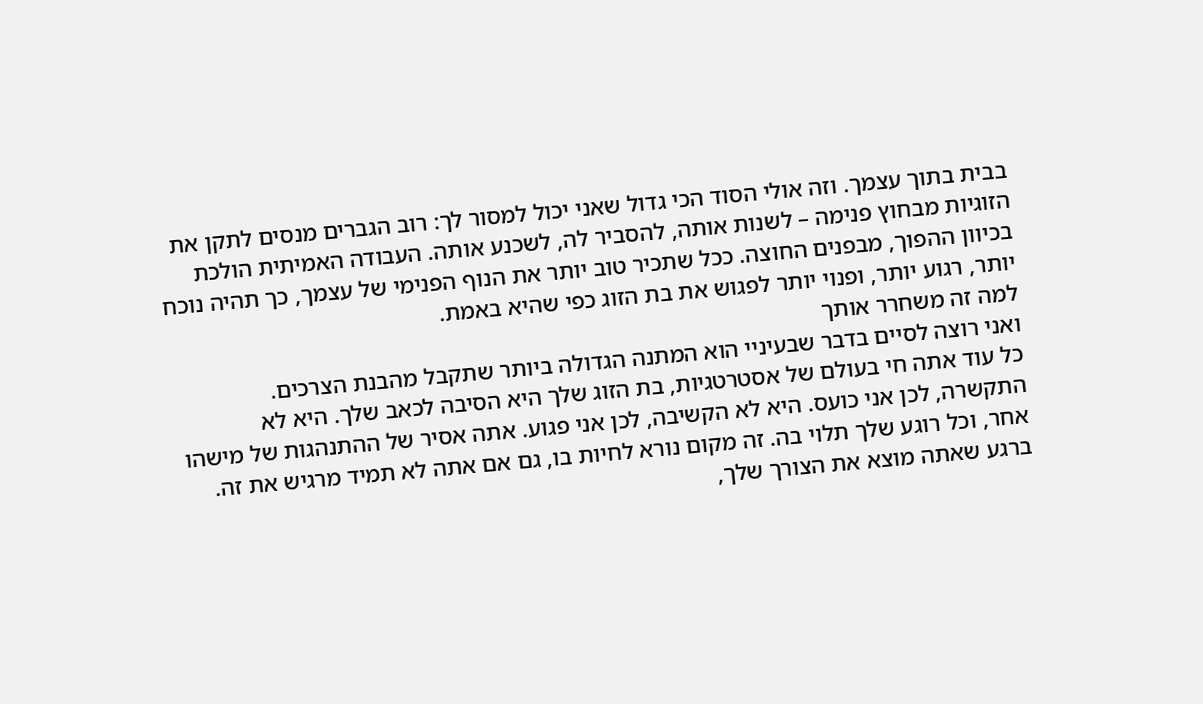בבית בתוך עצמך. וזה אולי הסוד הכי גדול שאני יכול למסור לך: רוב הגברים מנסים לתקן את הזוגיות מבחוץ פנימה – לשנות אותה, להסביר לה, לשכנע אותה. העבודה האמיתית הולכת בכיוון ההפוך, מבפנים החוצה. ככל שתכיר טוב יותר את הנוף הפנימי של עצמך, כך תהיה נוכח יותר, רגוע יותר, ופנוי יותר לפגוש את בת הזוג כפי שהיא באמת.
למה זה משחרר אותך
ואני רוצה לסיים בדבר שבעיניי הוא המתנה הגדולה ביותר שתקבל מהבנת הצרכים.
כל עוד אתה חי בעולם של אסטרטגיות, בת הזוג שלך היא הסיבה לכאב שלך. היא לא התקשרה, לכן אני כועס. היא לא הקשיבה, לכן אני פגוע. אתה אסיר של ההתנהגות של מישהו אחר, וכל רוגע שלך תלוי בה. זה מקום נורא לחיות בו, גם אם אתה לא תמיד מרגיש את זה.
ברגע שאתה מוצא את הצורך שלך,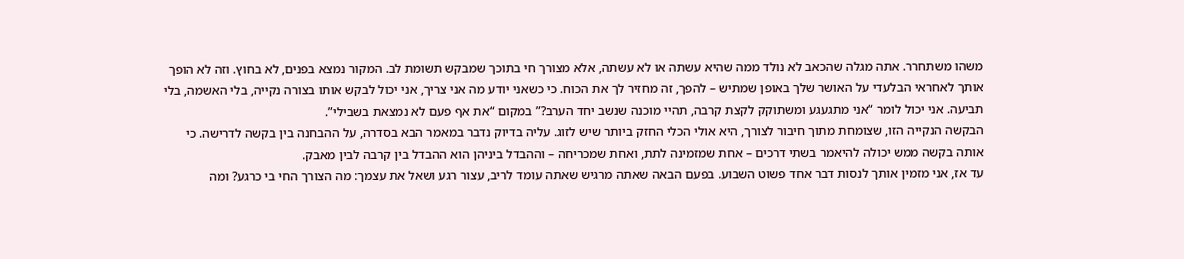משהו משתחרר. אתה מגלה שהכאב לא נולד ממה שהיא עשתה או לא עשתה, אלא מצורך חי בתוכך שמבקש תשומת לב. המקור נמצא בפנים, לא בחוץ. וזה לא הופך אותך לאחראי הבלעדי על האושר שלך באופן שמתיש – להפך, זה מחזיר לך את הכוח. כי כשאני יודע מה אני צריך, אני יכול לבקש אותו בצורה נקייה, בלי האשמה, בלי תביעה. אני יכול לומר “אני מתגעגע ומשתוקק לקצת קרבה, תהיי מוכנה שנשב יחד הערב?” במקום “את אף פעם לא נמצאת בשבילי”.
הבקשה הנקייה הזו, שצומחת מתוך חיבור לצורך, היא אולי הכלי החזק ביותר שיש לזוג. עליה בדיוק נדבר במאמר הבא בסדרה, על ההבחנה בין בקשה לדרישה. כי אותה בקשה ממש יכולה להיאמר בשתי דרכים – אחת שמזמינה לתת, ואחת שמכריחה – וההבדל ביניהן הוא ההבדל בין קרבה לבין מאבק.
עד אז, אני מזמין אותך לנסות דבר אחד פשוט השבוע. בפעם הבאה שאתה מרגיש שאתה עומד לריב, עצור רגע ושאל את עצמך: מה הצורך החי בי כרגע? ומה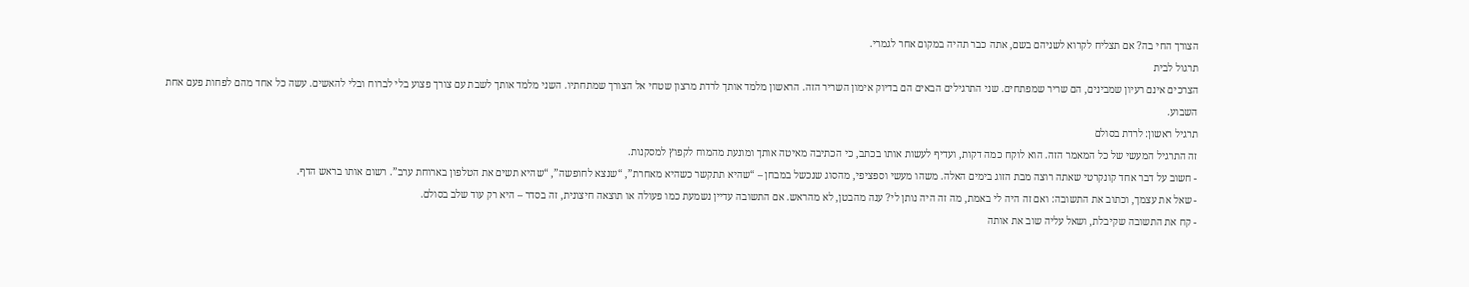הצורך החי בה? אם תצליח לקרוא לשניהם בשם, אתה כבר תהיה במקום אחר לגמרי.
תרגול לבית
הצרכים אינם רעיון שמבינים, הם שריר שמפתחים. שני התרגילים הבאים הם בדיוק אימון השריר הזה. הראשון מלמד אותך לרדת מרצון שטחי אל הצורך שמתחתיו. השני מלמד אותך לשבת עם צורך פצוע בלי לברוח ובלי להאשים. עשה כל אחד מהם לפחות פעם אחת השבוע.
תרגיל ראשון: לרדת בסולם
זה התרגיל המעשי של כל המאמר הזה. הוא לוקח כמה דקות, ועדיף לעשות אותו בכתב, כי הכתיבה מאיטה אותך ומונעת מהמוח לקפוץ למסקנות.
- חשוב על דבר אחד קונקרטי שאתה רוצה מבת הזוג בימים האלה. משהו מעשי וספציפי, מהסוג שנכשל במבחן – “שהיא תתקשר כשהיא מאחרת”, “שנצא לחופשה”, “שהיא תשים את הטלפון בארוחת ערב”. רשום אותו בראש הדף.
- שאל את עצמך, וכתוב את התשובה: ואם זה היה לי באמת, מה זה היה נותן לי? ענה מהבטן, לא מהראש. אם התשובה עדיין נשמעת כמו פעולה או תוצאה חיצונית, זה בסדר – היא רק עוד שלב בסולם.
- קח את התשובה שקיבלת, ושאל עליה שוב את אותה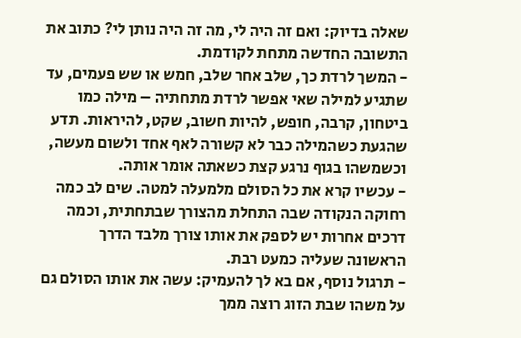שאלה בדיוק: ואם זה היה לי, מה זה היה נותן לי? כתוב את התשובה החדשה מתחת לקודמת.
- המשך לרדת כך, שלב אחר שלב, חמש או שש פעמים, עד שתגיע למילה שאי אפשר לרדת מתחתיה – מילה כמו ביטחון, קרבה, חופש, להיות חשוב, שקט, להיראות. תדע שהגעת כשהמילה כבר לא קשורה לאף אחד ולשום מעשה, וכשמשהו בגוף נרגע קצת כשאתה אומר אותה.
- עכשיו קרא את כל הסולם מלמעלה למטה. שים לב כמה רחוקה הנקודה שבה התחלת מהצורך שבתחתית, וכמה דרכים אחרות יש לספק את אותו צורך מלבד הדרך הראשונה שעליה כמעט רבת.
- תרגול נוסף, אם בא לך להעמיק: עשה את אותו הסולם גם על משהו שבת הזוג רוצה ממך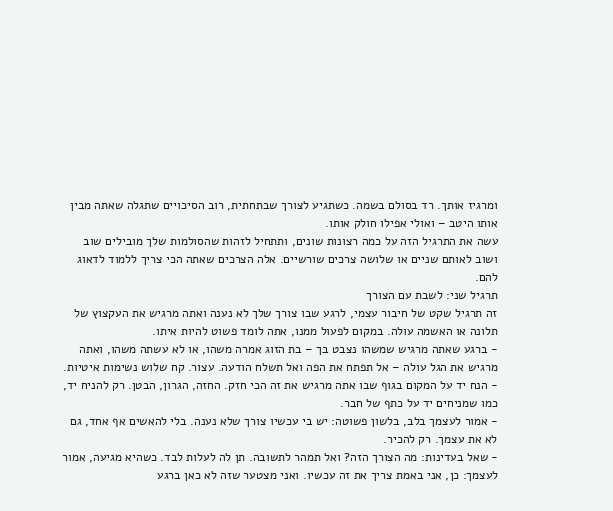ומרגיז אותך. רד בסולם בשמה. כשתגיע לצורך שבתחתית, רוב הסיכויים שתגלה שאתה מבין אותו היטב – ואולי אפילו חולק אותו.
עשה את התרגיל הזה על כמה רצונות שונים, ותתחיל לזהות שהסולמות שלך מובילים שוב ושוב לאותם שניים או שלושה צרכים שורשיים. אלה הצרכים שאתה הכי צריך ללמוד לדאוג להם.
תרגיל שני: לשבת עם הצורך
זה תרגיל שקט של חיבור עצמי, לרגע שבו צורך שלך לא נענה ואתה מרגיש את העקצוץ של תלונה או האשמה עולה. במקום לפעול ממנו, אתה לומד פשוט להיות איתו.
- ברגע שאתה מרגיש שמשהו נצבט בך – בת הזוג אמרה משהו, או לא עשתה משהו, ואתה מרגיש את הגל עולה – אל תפתח את הפה ואל תשלח הודעה. עצור. קח שלוש נשימות איטיות.
- הנח יד על המקום בגוף שבו אתה מרגיש את זה הכי חזק. החזה, הגרון, הבטן. רק להניח יד, כמו שמניחים יד על כתף של חבר.
- אמור לעצמך בלב, בלשון פשוטה: יש בי עכשיו צורך שלא נענה. בלי להאשים אף אחד, גם לא את עצמך. רק להכיר.
- שאל בעדינות: מה הצורך הזה? ואל תמהר לתשובה. תן לה לעלות לבד. כשהיא מגיעה, אמור לעצמך: כן, אני באמת צריך את זה עכשיו. ואני מצטער שזה לא כאן ברגע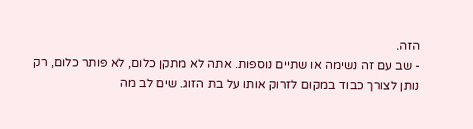הזה.
- שב עם זה נשימה או שתיים נוספות. אתה לא מתקן כלום, לא פותר כלום, רק נותן לצורך כבוד במקום לזרוק אותו על בת הזוג. שים לב מה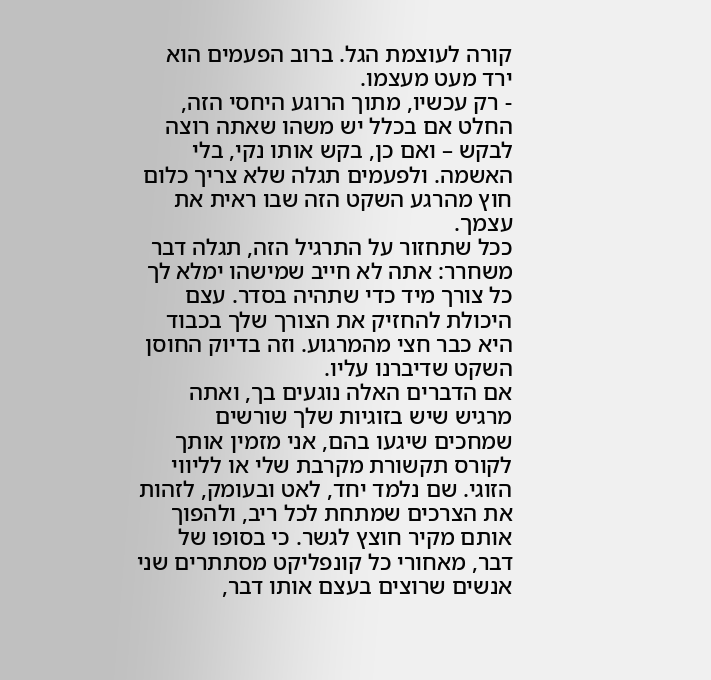קורה לעוצמת הגל. ברוב הפעמים הוא ירד מעט מעצמו.
- רק עכשיו, מתוך הרוגע היחסי הזה, החלט אם בכלל יש משהו שאתה רוצה לבקש – ואם כן, בקש אותו נקי, בלי האשמה. ולפעמים תגלה שלא צריך כלום חוץ מהרגע השקט הזה שבו ראית את עצמך.
ככל שתחזור על התרגיל הזה, תגלה דבר משחרר: אתה לא חייב שמישהו ימלא לך כל צורך מיד כדי שתהיה בסדר. עצם היכולת להחזיק את הצורך שלך בכבוד היא כבר חצי מהמרגוע. וזה בדיוק החוסן השקט שדיברנו עליו.
אם הדברים האלה נוגעים בך, ואתה מרגיש שיש בזוגיות שלך שורשים שמחכים שיגעו בהם, אני מזמין אותך לקורס תקשורת מקרבת שלי או לליווי הזוגי. שם נלמד יחד, לאט ובעומק, לזהות את הצרכים שמתחת לכל ריב, ולהפוך אותם מקיר חוצץ לגשר. כי בסופו של דבר, מאחורי כל קונפליקט מסתתרים שני אנשים שרוצים בעצם אותו דבר,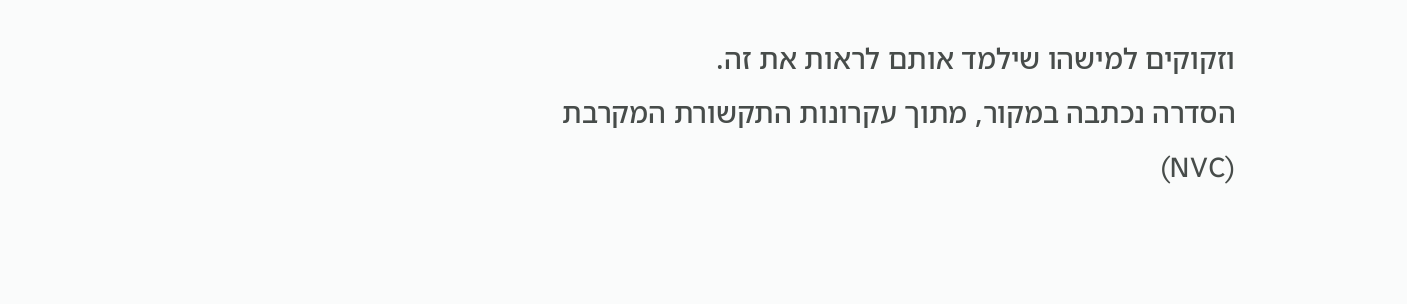וזקוקים למישהו שילמד אותם לראות את זה.
הסדרה נכתבה במקור, מתוך עקרונות התקשורת המקרבת (NVC)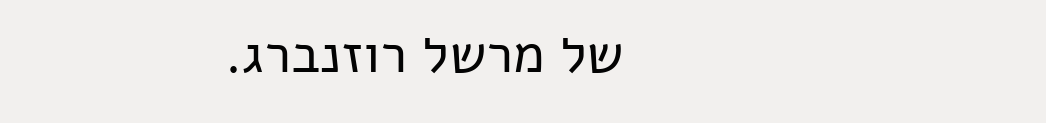של מרשל רוזנברג.